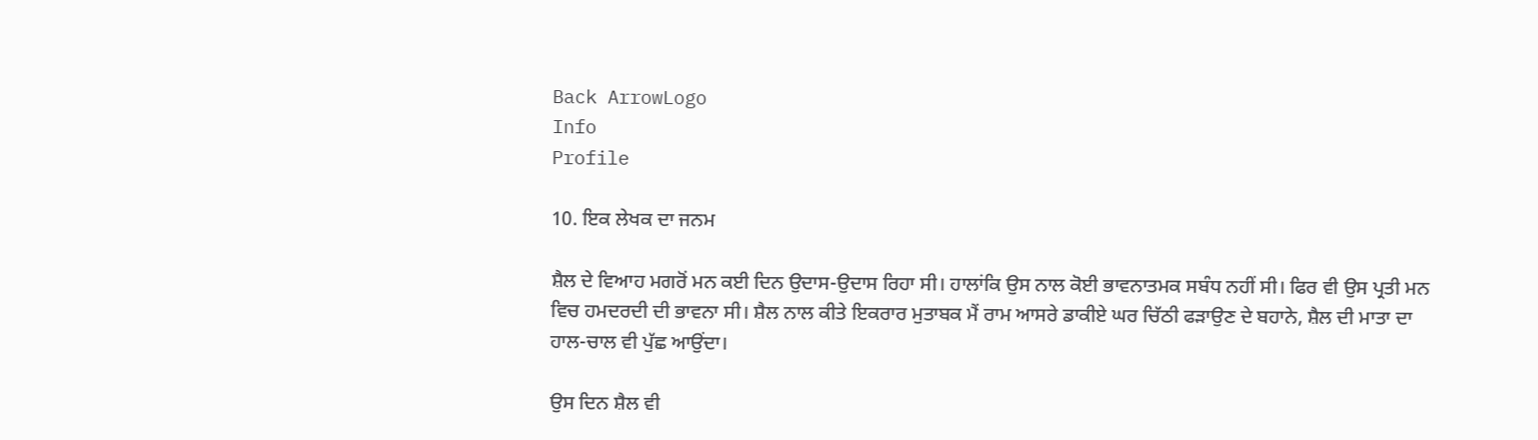Back ArrowLogo
Info
Profile

10. ਇਕ ਲੇਖਕ ਦਾ ਜਨਮ

ਸ਼ੈਲ ਦੇ ਵਿਆਹ ਮਗਰੋਂ ਮਨ ਕਈ ਦਿਨ ਉਦਾਸ-ਉਦਾਸ ਰਿਹਾ ਸੀ। ਹਾਲਾਂਕਿ ਉਸ ਨਾਲ ਕੋਈ ਭਾਵਨਾਤਮਕ ਸਬੰਧ ਨਹੀਂ ਸੀ। ਫਿਰ ਵੀ ਉਸ ਪ੍ਰਤੀ ਮਨ ਵਿਚ ਹਮਦਰਦੀ ਦੀ ਭਾਵਨਾ ਸੀ। ਸ਼ੈਲ ਨਾਲ ਕੀਤੇ ਇਕਰਾਰ ਮੁਤਾਬਕ ਮੈਂ ਰਾਮ ਆਸਰੇ ਡਾਕੀਏ ਘਰ ਚਿੱਠੀ ਫੜਾਉਣ ਦੇ ਬਹਾਨੇ, ਸ਼ੈਲ ਦੀ ਮਾਤਾ ਦਾ ਹਾਲ-ਚਾਲ ਵੀ ਪੁੱਛ ਆਉਂਦਾ।

ਉਸ ਦਿਨ ਸ਼ੈਲ ਵੀ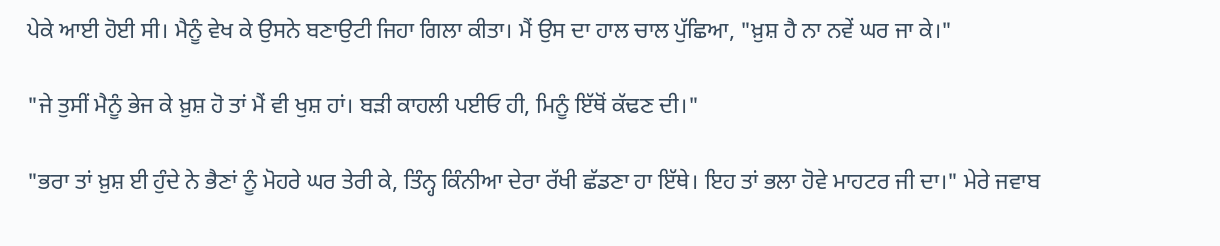ਪੇਕੇ ਆਈ ਹੋਈ ਸੀ। ਮੈਨੂੰ ਵੇਖ ਕੇ ਉਸਨੇ ਬਣਾਉਟੀ ਜਿਹਾ ਗਿਲਾ ਕੀਤਾ। ਮੈਂ ਉਸ ਦਾ ਹਾਲ ਚਾਲ ਪੁੱਛਿਆ, "ਖ਼ੁਸ਼ ਹੈ ਨਾ ਨਵੇਂ ਘਰ ਜਾ ਕੇ।"

"ਜੇ ਤੁਸੀਂ ਮੈਨੂੰ ਭੇਜ ਕੇ ਖ਼ੁਸ਼ ਹੋ ਤਾਂ ਮੈਂ ਵੀ ਖੁਸ਼ ਹਾਂ। ਬੜੀ ਕਾਹਲੀ ਪਈਓ ਹੀ, ਮਿਨੂੰ ਇੱਥੋਂ ਕੱਢਣ ਦੀ।"

"ਭਰਾ ਤਾਂ ਖ਼ੁਸ਼ ਈ ਹੁੰਦੇ ਨੇ ਭੈਣਾਂ ਨੂੰ ਮੋਹਰੇ ਘਰ ਤੇਰੀ ਕੇ, ਤਿੰਨ੍ਹ ਕਿੰਨੀਆ ਦੇਰਾ ਰੱਖੀ ਛੱਡਣਾ ਹਾ ਇੱਥੇ। ਇਹ ਤਾਂ ਭਲਾ ਹੋਵੇ ਮਾਹਟਰ ਜੀ ਦਾ।" ਮੇਰੇ ਜਵਾਬ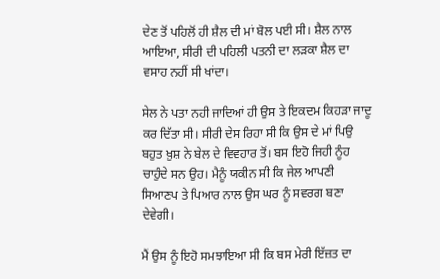ਦੇਣ ਤੋਂ ਪਹਿਲੋਂ ਹੀ ਸ਼ੈਲ ਦੀ ਮਾਂ ਬੋਲ ਪਈ ਸੀ। ਸ਼ੈਲ ਨਾਲ ਆਇਆ, ਸੀਰੀ ਦੀ ਪਹਿਲੀ ਪਤਨੀ ਦਾ ਲੜਕਾ ਸ਼ੈਲ ਦਾ ਵਸਾਹ ਨਹੀਂ ਸੀ ਖਾਂਦਾ।

ਸੇਲ ਨੇ ਪਤਾ ਨਹੀ ਜਾਦਿਆਂ ਹੀ ਉਸ ਤੇ ਇਕਦਮ ਕਿਹੜਾ ਜਾਦੂ ਕਰ ਦਿੱਤਾ ਸੀ। ਸੀਰੀ ਦੇਸ ਰਿਹਾ ਸੀ ਕਿ ਉਸ ਦੇ ਮਾਂ ਪਿਉ ਬਹੁਤ ਖ਼ੁਸ਼ ਨੇ ਬੇਲ ਦੇ ਵਿਵਹਾਰ ਤੋਂ। ਬਸ ਇਹੋ ਜਿਹੀ ਨੂੰਹ ਚਾਹੁੰਦੇ ਸਨ ਉਹ। ਮੈਨੂੰ ਯਕੀਨ ਸੀ ਕਿ ਜੇਲ ਆਪਣੀ ਸਿਆਣਪ ਤੇ ਪਿਆਰ ਨਾਲ ਉਸ ਘਰ ਨੂੰ ਸਵਰਗ ਬਣਾ ਦੇਵੇਗੀ।

ਮੈਂ ਉਸ ਨੂੰ ਇਹੋ ਸਮਝਾਇਆ ਸੀ ਕਿ ਬਸ ਮੇਰੀ ਇੱਜ਼ਤ ਦਾ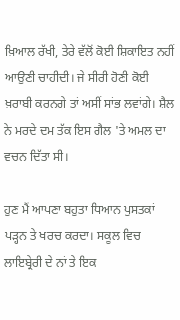ਖ਼ਿਆਲ ਰੱਖੀ, ਤੇਰੇ ਵੱਲੋਂ ਕੋਈ ਸ਼ਿਕਾਇਤ ਨਹੀਂ ਆਉਣੀ ਚਾਹੀਦੀ। ਜੇ ਸੀਰੀ ਹੋਣੀ ਕੋਈ ਖ਼ਰਾਬੀ ਕਰਨਗੇ ਤਾਂ ਅਸੀਂ ਸਾਂਭ ਲਵਾਂਗੇ। ਸ਼ੈਲ ਨੇ ਮਰਦੇ ਦਮ ਤੱਕ ਇਸ ਗੈਲ 'ਤੇ ਅਮਲ ਦਾ ਵਚਨ ਦਿੱਤਾ ਸੀ।

ਹੁਣ ਮੈਂ ਆਪਣਾ ਬਹੁਤਾ ਧਿਆਨ ਪੁਸਤਕਾਂ ਪੜ੍ਹਨ ਤੇ ਖਰਚ ਕਰਦਾ। ਸਕੂਲ ਵਿਚ ਲਾਇਬ੍ਰੇਰੀ ਦੇ ਨਾਂ ਤੇ ਇਕ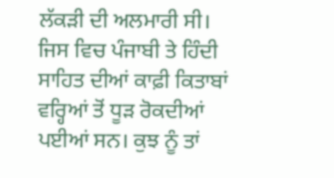ਲੱਕੜੀ ਦੀ ਅਲਮਾਰੀ ਸੀ। ਜਿਸ ਵਿਚ ਪੰਜਾਬੀ ਤੇ ਹਿੰਦੀ ਸਾਹਿਤ ਦੀਆਂ ਕਾਫ਼ੀ ਕਿਤਾਬਾਂ ਵਰ੍ਹਿਆਂ ਤੋਂ ਧੂੜ ਰੋਕਦੀਆਂ ਪਈਆਂ ਸਨ। ਕੁਝ ਨੂੰ ਤਾਂ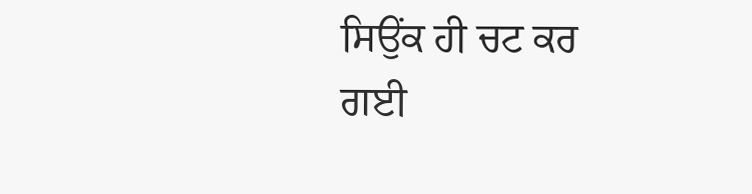ਸਿਉਂਕ ਹੀ ਚਟ ਕਰ ਗਈ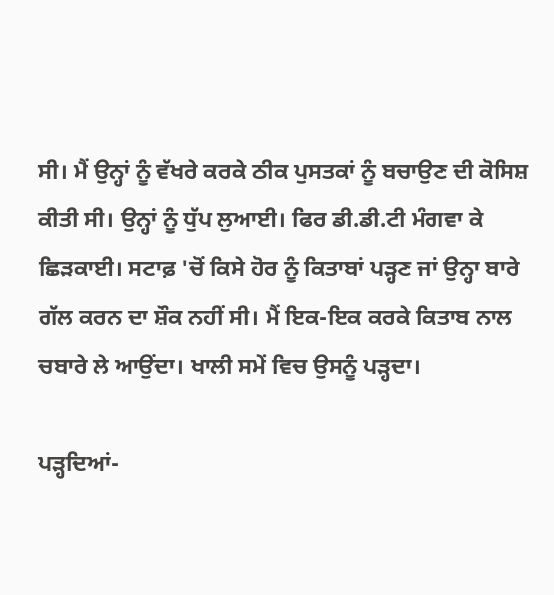ਸੀ। ਮੈਂ ਉਨ੍ਹਾਂ ਨੂੰ ਵੱਖਰੇ ਕਰਕੇ ਠੀਕ ਪੁਸਤਕਾਂ ਨੂੰ ਬਚਾਉਣ ਦੀ ਕੋਸਿਸ਼ ਕੀਤੀ ਸੀ। ਉਨ੍ਹਾਂ ਨੂੰ ਧੁੱਪ ਲੁਆਈ। ਫਿਰ ਡੀ.ਡੀ.ਟੀ ਮੰਗਵਾ ਕੇ ਛਿੜਕਾਈ। ਸਟਾਫ਼ 'ਚੋਂ ਕਿਸੇ ਹੋਰ ਨੂੰ ਕਿਤਾਬਾਂ ਪੜ੍ਹਣ ਜਾਂ ਉਨ੍ਹਾ ਬਾਰੇ ਗੱਲ ਕਰਨ ਦਾ ਸ਼ੌਕ ਨਹੀਂ ਸੀ। ਮੈਂ ਇਕ-ਇਕ ਕਰਕੇ ਕਿਤਾਬ ਨਾਲ ਚਬਾਰੇ ਲੇ ਆਉਂਦਾ। ਖਾਲੀ ਸਮੇਂ ਵਿਚ ਉਸਨੂੰ ਪੜ੍ਹਦਾ।

ਪੜ੍ਹਦਿਆਂ-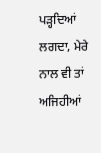ਪੜ੍ਹਦਿਆਂ ਲਗਦਾ, ਮੇਰੇ ਨਾਲ ਵੀ ਤਾਂ ਅਜਿਹੀਆਂ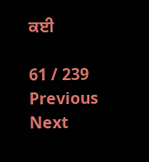ਕਈ

61 / 239
Previous
Next